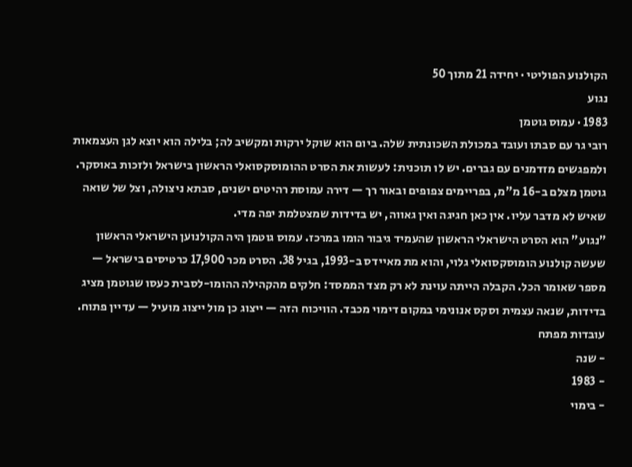הקולנוע הפוליטי · יחידה 21 מתוך 50
נגוע
1983 · עמוס גוטמן
רובי גר עם סבתו ועובד במכולת השכונתית שלה. ביום הוא שוקל ירקות ומקשיב לה; בלילה הוא יוצא לגן העצמאות ולמפגשים מזדמנים עם גברים. יש לו תוכנית: לעשות את הסרט ההומוסקסואלי הראשון בישראל ולזכות באוסקר. גוטמן מצלם ב-16 מ"מ, בפריימים צפופים ובאור רך — דירה עמוסת רהיטים ישנים, סבתא ניצולה, וצל של שואה שאיש לא מדבר עליו. אין כאן חגיגה ואין גאווה, יש בדידות שמצטלמת יפה מדי.
"נגוע" הוא הסרט הישראלי הראשון שהעמיד גיבור הומו במרכז. עמוס גוטמן היה הקולנוען הישראלי הראשון שעשה קולנוע הומוסקסואלי גלוי, והוא מת מאיידס ב-1993, בגיל 38. הסרט מכר 17,900 כרטיסים בישראל — מספר שאומר הכל. הקבלה הייתה עוינת לא רק מצד הממסד: חלקים מהקהילה ההומו-לסבית כעסו שגוטמן מציג בדידות, שנאה עצמית וסקס אנונימי במקום דימוי מכבד. הוויכוח הזה — ייצוג כן מול ייצוג מועיל — עדיין פתוח.
עובדות מפתח
- שנה
- 1983
- בימוי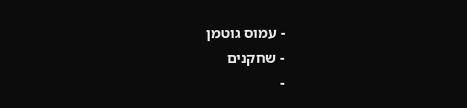- עמוס גוטמן
- שחקנים
-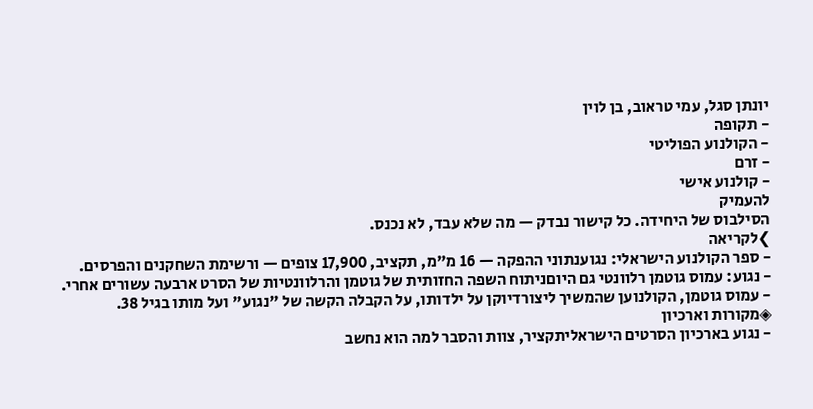יונתן סגל, עמי טראוב, בן לוין
- תקופה
- הקולנוע הפוליטי
- זרם
- קולנוע אישי
להעמיק
הסילבוס של היחידה. כל קישור נבדק — מה שלא עבד, לא נכנס.
❯לקריאה
- ספר הקולנוע הישראלי: נגוענתוני ההפקה — 16 מ"מ, תקציב, 17,900 צופים — ורשימת השחקנים והפרסים.
- נגוע: עמוס גוטמן רלוונטי גם היוםניתוח השפה החזותית של גוטמן והרלוונטיות של הסרט ארבעה עשורים אחרי.
- עמוס גוטמן, הקולנוען שהמשיך ליצורדיוקן על ילדותו, על הקבלה הקשה של "נגוע" ועל מותו בגיל 38.
◈מקורות וארכיון
- נגוע בארכיון הסרטים הישראליתקציר, צוות והסבר למה הוא נחשב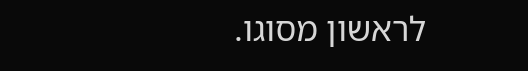לראשון מסוגו.